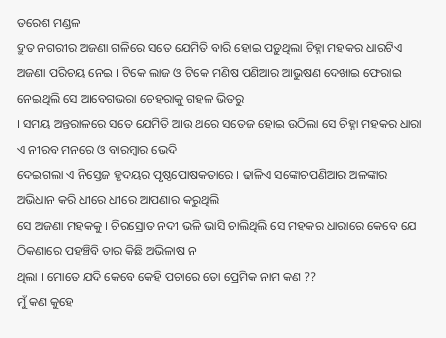ତରେଶ ମଣ୍ଡଳ
ଦ୍ରୁତ ନଗରୀର ଅଜଣା ଗଳିରେ ସତେ ଯେମିତି ବାରି ହୋଇ ପଡ଼ୁଥିଲା ଚିହ୍ନା ମହକର ଧାରଟିଏ ଅଜଣା ପରିଚୟ ନେଇ । ଟିକେ ଲାଜ ଓ ଟିକେ ମଣିଷ ପଣିଆର ଆଭୁଷଣ ଦେଖାଇ ଫେରାଇ ନେଇଥିଲି ସେ ଆବେଗଭରା ଚେହରାକୁ ଗହଳ ଭିତରୁ
। ସମୟ ଅନ୍ତରାଳରେ ସତେ ଯେମିତି ଆଉ ଥରେ ସତେଜ ହୋଇ ଉଠିଲା ସେ ଚିହ୍ନା ମହକର ଧାରା ଏ ନୀରବ ମନରେ ଓ ବାରମ୍ବାର ଭେଦି
ଦେଇଗଲା ଏ ନିସ୍ତେଜ ହୃଦୟର ପୃଷ୍ଠପୋଷକତାରେ । ଢାଳିଏ ସଙ୍କୋଚପଣିଆର ଅଳଙ୍କାର ଅଭିଧାନ କରି ଧୀରେ ଧୀରେ ଆପଣାର କରୁଥିଲି
ସେ ଅଜଣା ମହକକୁ । ଚିରସ୍ରୋତ ନଦୀ ଭଳି ଭାସି ଚାଲିଥିଲି ସେ ମହକର ଧାରାରେ କେବେ ଯେ ଠିକଣାରେ ପହଞ୍ଚିବି ତାର କିଛି ଅଭିଳାଷ ନ
ଥିଲା । ମୋତେ ଯଦି କେବେ କେହି ପଚାରେ ତୋ ପ୍ରେମିକ ନାମ କଣ ??
ମୁଁ କଣ କୁହେ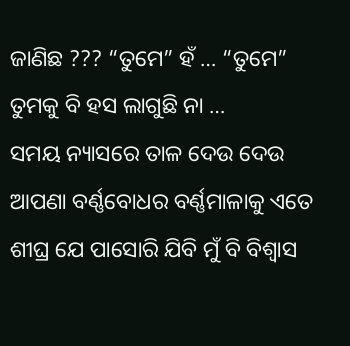ଜାଣିଛ ??? “ତୁମେ” ହଁ … “ତୁମେ”
ତୁମକୁ ବି ହସ ଲାଗୁଛି ନା …
ସମୟ ନ୍ୟାସରେ ତାଳ ଦେଉ ଦେଉ ଆପଣା ବର୍ଣ୍ଣବୋଧର ବର୍ଣ୍ଣମାଳାକୁ ଏତେ ଶୀଘ୍ର ଯେ ପାସୋରି ଯିବି ମୁଁ ବି ବିଶ୍ୱାସ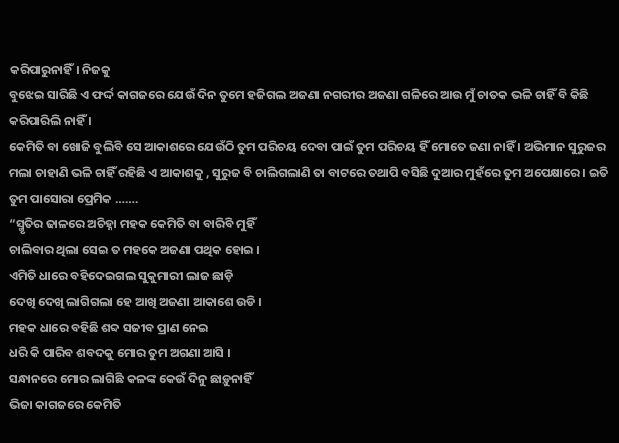କରିପାରୁନାହିଁ। ନିଜକୁ
ବୁଝେଇ ସାରିଛି ଏ ଫର୍ଦ୍ଦ କାଗଜରେ ଯେଉଁ ଦିନ ତୁମେ ହଜିଗଲ ଅଜଣା ନଗରୀର ଅଜଣା ଗଳିରେ ଆଉ ମୁଁ ଚାତକ ଭଳି ଚାହିଁ ବି କିଛି
କରିପାରିଲି ନାହିଁ ।
କେମିତି ବା ଖୋଜି ବୁଲିବି ସେ ଆକାଶରେ ଯେଉଁଠି ତୁମ ପରିଚୟ ଦେବା ପାଇଁ ତୁମ ପରିଚୟ ହିଁ ମୋତେ ଜଣା ନାହିଁ । ଅଭିମାନ ସୁରୁଜର
ମଲା ଚାହାଣି ଭଳି ଚାହିଁ ରହିଛି ଏ ଆକାଶକୁ , ସୁରୁଜ ବି ଚାଲିଗଲାଣି ତା ବାଟରେ ତଥାପି ବସିଛି ଦୁଆର ମୁହଁରେ ତୁମ ଅପେକ୍ଷାରେ । ଇତି
ତୁମ ପାସୋରା ପ୍ରେମିକ …….
“ସ୍ମୃତିର ଢାଳରେ ଅଚିହ୍ନା ମହକ କେମିତି ବା ବାରିବି ମୁହିଁ
ଚାଲିବାର ଥିଲା ସେଇ ତ ମହକେ ଅଜଣା ପଥିକ ହୋଇ ।
ଏମିତି ଧାରେ ବହିଦେଇଗଲ ସୁକୁମାରୀ ଲାଜ ଛାଡ଼ି
ଦେଖି ଦେଖି ଲାଗିଗଲା ହେ ଆଖି ଅଜଣା ଆକାଶେ ଉଡି ।
ମହକ ଧାରେ ବହିଛି ଶବ୍ଦ ସଜୀବ ପ୍ରାଣ ନେଇ
ଧରି କି ପାରିବ ଶବଦକୁ ମୋର ତୁମ ଅଗଣା ଆସି ।
ସନ୍ଧାନରେ ମୋର ଲାଗିଛି କଳଙ୍କ କେଉଁ ଦିନୁ ଛାଡ଼ୁନାହିଁ
ଭିଜା କାଗଜରେ କେମିତି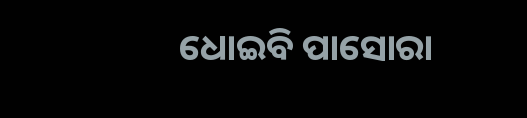ଧୋଇବି ପାସୋରା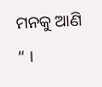ମନକୁ ଆଣି “ ।